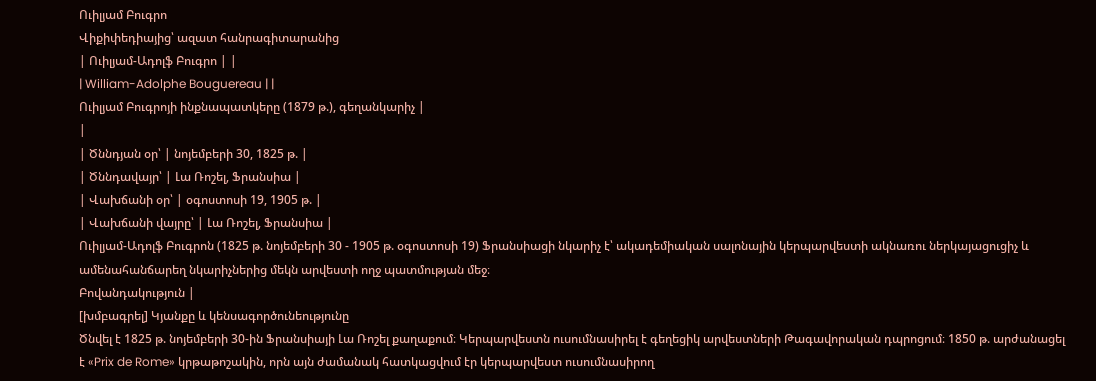Ուիլյամ Բուգրո
Վիքիփեդիայից՝ ազատ հանրագիտարանից
| Ուիլյամ-Ադոլֆ Բուգրո | |
| William-Adolphe Bouguereau | |
Ուիլյամ Բուգրոյի ինքնապատկերը (1879 թ.), գեղանկարիչ |
|
| Ծննդյան օր՝ | նոյեմբերի 30, 1825 թ. |
| Ծննդավայր՝ | Լա Ռոշել, Ֆրանսիա |
| Վախճանի օր՝ | օգոստոսի 19, 1905 թ. |
| Վախճանի վայրը՝ | Լա Ռոշել, Ֆրանսիա |
Ուիլյամ-Ադոլֆ Բուգրոն (1825 թ. նոյեմբերի 30 - 1905 թ. օգոստոսի 19) Ֆրանսիացի նկարիչ է՝ ակադեմիական սալոնային կերպարվեստի ակնառու ներկայացուցիչ և ամենահանճարեղ նկարիչներից մեկն արվեստի ողջ պատմության մեջ։
Բովանդակություն |
[խմբագրել] Կյանքը և կենսագործունեությունը
Ծնվել է 1825 թ. նոյեմբերի 30-ին Ֆրանսիայի Լա Ռոշել քաղաքում։ Կերպարվեստն ուսումնասիրել է գեղեցիկ արվեստների Թագավորական դպրոցում։ 1850 թ. արժանացել է «Prix de Rome» կրթաթոշակին, որն այն ժամանակ հատկացվում էր կերպարվեստ ուսումնասիրող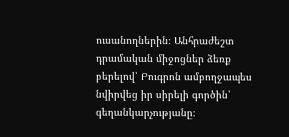ուսանողներին։ Անհրաժեշտ դրամական միջոցներ ձեռք բերելով՝ Բուգրոն ամբողջապես նվիրվեց իր սիրելի գործին՝ գեղանկարչությանը։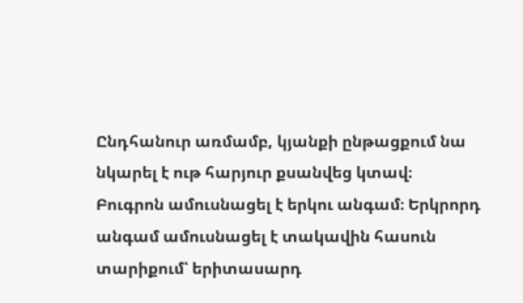Ընդհանուր առմամբ, կյանքի ընթացքում նա նկարել է ութ հարյուր քսանվեց կտավ։
Բուգրոն ամուսնացել է երկու անգամ։ Երկրորդ անգամ ամուսնացել է տակավին հասուն տարիքում՝ երիտասարդ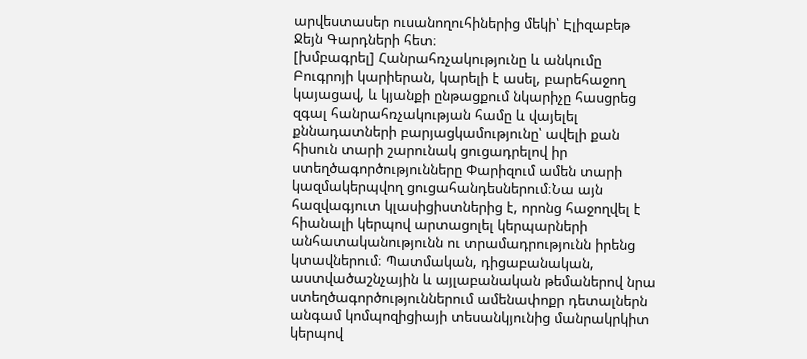արվեստասեր ուսանողուհիներից մեկի՝ Էլիզաբեթ Ջեյն Գարդների հետ։
[խմբագրել] Հանրահռչակությունը և անկումը
Բուգրոյի կարիերան, կարելի է ասել, բարեհաջող կայացավ, և կյանքի ընթացքում նկարիչը հասցրեց զգալ հանրահռչակության համը և վայելել քննադատների բարյացկամությունը՝ ավելի քան հիսուն տարի շարունակ ցուցադրելով իր ստեղծագործությունները Փարիզում ամեն տարի կազմակերպվող ցուցահանդեսներում։Նա այն հազվագյուտ կլասիցիստներից է, որոնց հաջողվել է հիանալի կերպով արտացոլել կերպարների անհատականությունն ու տրամադրությունն իրենց կտավներում։ Պատմական, դիցաբանական, աստվածաշնչային և այլաբանական թեմաներով նրա ստեղծագործություններում ամենափոքր դետալներն անգամ կոմպոզիցիայի տեսանկյունից մանրակրկիտ կերպով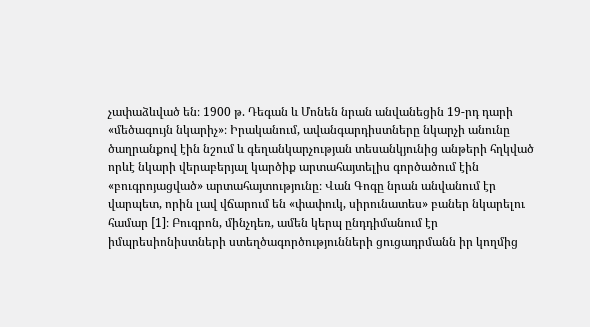չափաձևված են։ 1900 թ. Դեգան և Մոնեն նրան անվանեցին 19-րդ դարի «մեծագույն նկարիչ»։ Իրականում, ավանգարդիստները նկարչի անունը ծաղրանքով էին նշում և գեղանկարչության տեսանկյունից անթերի հղկված որևէ նկարի վերաբերյալ կարծիք արտահայտելիս գործածում էին «բուգրոյացված» արտահայտությունը։ Վան Գոգը նրան անվանում էր վարպետ, որին լավ վճարում են «փափուկ, սիրունատես» բաներ նկարելու համար [1]։ Բուգրոն, մինչդեռ, ամեն կերպ ընդդիմանում էր իմպրեսիոնիստների ստեղծագործությունների ցուցադրմանն իր կողմից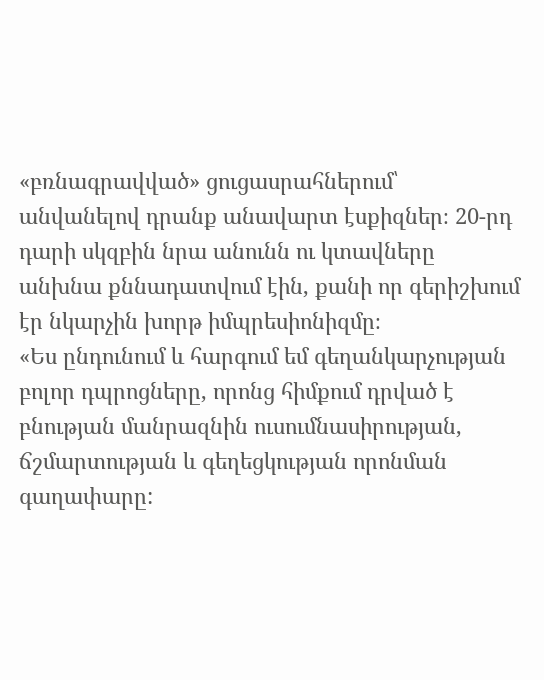«բռնագրավված» ցուցասրահներում՝ անվանելով դրանք անավարտ էսքիզներ։ 20-րդ դարի սկզբին նրա անունն ու կտավները անխնա քննադատվում էին, քանի որ գերիշխում էր նկարչին խորթ իմպրեսիոնիզմը։
«Ես ընդունում և հարգում եմ գեղանկարչության բոլոր դպրոցները, որոնց հիմքում դրված է բնության մանրազնին ուսումնասիրության, ճշմարտության և գեղեցկության որոնման գաղափարը: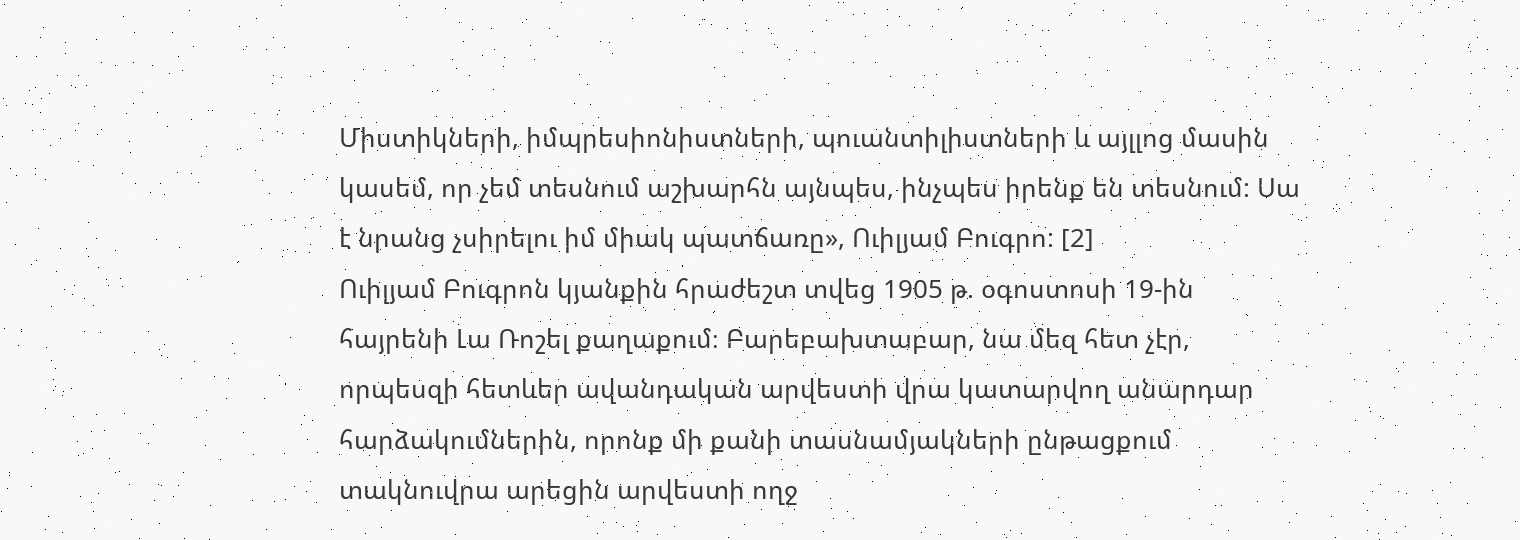Միստիկների, իմպրեսիոնիստների, պուանտիլիստների և այլլոց մասին կասեմ, որ չեմ տեսնում աշխարհն այնպես, ինչպես իրենք են տեսնում: Սա է նրանց չսիրելու իմ միակ պատճառը», Ուիլյամ Բուգրո: [2]
Ուիլյամ Բուգրոն կյանքին հրաժեշտ տվեց 1905 թ. օգոստոսի 19-ին հայրենի Լա Ռոշել քաղաքում։ Բարեբախտաբար, նա մեզ հետ չէր, որպեսզի հետևեր ավանդական արվեստի վրա կատարվող անարդար հարձակումներին, որոնք մի քանի տասնամյակների ընթացքում տակնուվրա արեցին արվեստի ողջ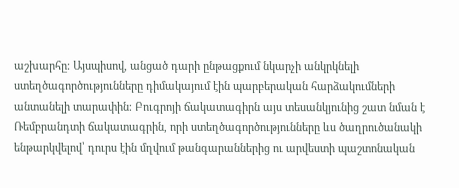աշխարհը։ Այսպիսով, անցած դարի ընթացքում նկարչի անկրկնելի ստեղծագործությունները դիմակայում էին պարբերական հարձակումների անտանելի տարափին։ Բուգրոյի ճակատագիրն այս տեսանկյունից շատ նման է Ռեմբրանդտի ճակատագրին, որի ստեղծագործությունները ևս ծաղրուծանակի ենթարկվելով՝ դուրս էին մղվում թանգարաններից ու արվեստի պաշտոնական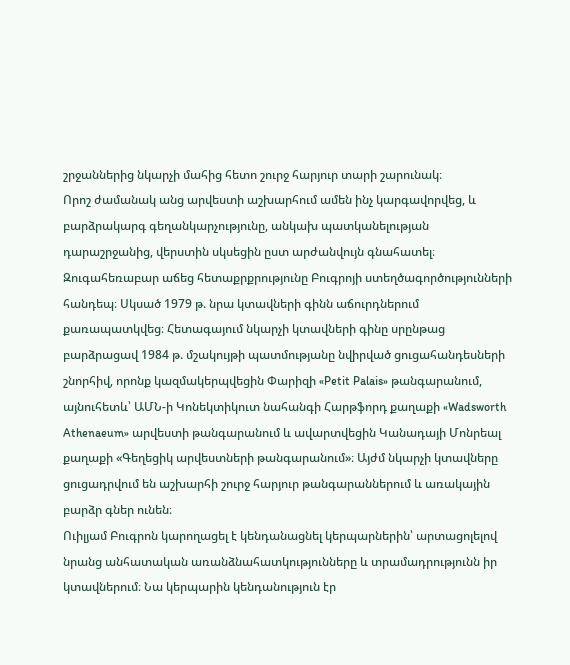շրջաններից նկարչի մահից հետո շուրջ հարյուր տարի շարունակ։
Որոշ ժամանակ անց արվեստի աշխարհում ամեն ինչ կարգավորվեց, և բարձրակարգ գեղանկարչությունը, անկախ պատկանելության դարաշրջանից, վերստին սկսեցին ըստ արժանվույն գնահատել։ Զուգահեռաբար աճեց հետաքրքրությունը Բուգրոյի ստեղծագործությունների հանդեպ։ Սկսած 1979 թ. նրա կտավների գինն աճուրդներում քառապատկվեց։ Հետագայում նկարչի կտավների գինը սրընթաց բարձրացավ 1984 թ. մշակույթի պատմությանը նվիրված ցուցահանդեսների շնորհիվ, որոնք կազմակերպվեցին Փարիզի «Petit Palais» թանգարանում, այնուհետև՝ ԱՄՆ-ի Կոնեկտիկուտ նահանգի Հարթֆորդ քաղաքի «Wadsworth Athenaeum» արվեստի թանգարանում և ավարտվեցին Կանադայի Մոնրեալ քաղաքի «Գեղեցիկ արվեստների թանգարանում»։ Այժմ նկարչի կտավները ցուցադրվում են աշխարհի շուրջ հարյուր թանգարաններում և առակային բարձր գներ ունեն։
Ուիլյամ Բուգրոն կարողացել է կենդանացնել կերպարներին՝ արտացոլելով նրանց անհատական առանձնահատկությունները և տրամադրությունն իր կտավներում։ Նա կերպարին կենդանություն էր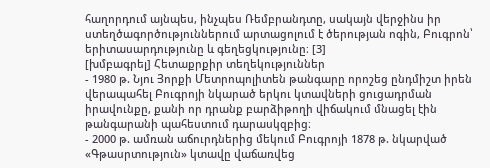հաղորդում այնպես, ինչպես Ռեմբրանդտը, սակայն վերջինս իր ստեղծագործություններում արտացոլում է ծերության ոգին, Բուգրոն՝ երիտասարդությունը և գեղեցկությունը։ [3]
[խմբագրել] Հետաքրքիր տեղեկություններ
- 1980 թ. Նյու Յորքի Մետրոպոլիտեն թանգարը որոշեց ընդմիշտ իրեն վերապահել Բուգրոյի նկարած երկու կտավների ցուցադրման իրավունքը, քանի որ դրանք բարձիթողի վիճակում մնացել էին թանգարանի պահեստում դարասկզբից։
- 2000 թ. ամռան աճուրդներից մեկում Բուգրոյի 1878 թ. նկարված «Գթասրտություն» կտավը վաճառվեց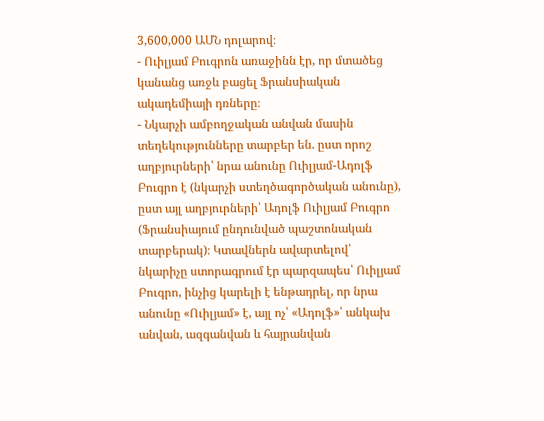3,600,000 ԱՄՆ դոլարով։
- Ուիլյամ Բուգրոն առաջինն էր, որ մտածեց կանանց առջև բացել Ֆրանսիական ակադեմիայի դռները։
- Նկարչի ամբողջական անվան մասին տեղեկությունները տարբեր են. ըստ որոշ աղբյուրների՝ նրա անունը Ուիլյամ-Ադոլֆ Բուգրո է (նկարչի ստեղծագործական անունը), ըստ այլ աղբյուրների՝ Ադոլֆ Ուիլյամ Բուգրո (Ֆրանսիայում ընդունված պաշտոնական տարբերակ)։ Կտավներն ավարտելով՝ նկարիչը ստորագրում էր պարզապես՝ Ուիլյամ Բուգրո, ինչից կարելի է ենթադրել, որ նրա անունը «Ուիլյամ» է, այլ ոչ՝ «Ադոլֆ»՝ անկախ անվան, ազգանվան և հայրանվան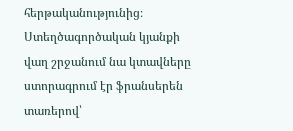հերթականությունից։ Ստեղծագործական կյանքի վաղ շրջանում նա կտավները ստորագրում էր ֆրանսերեն տառերով՝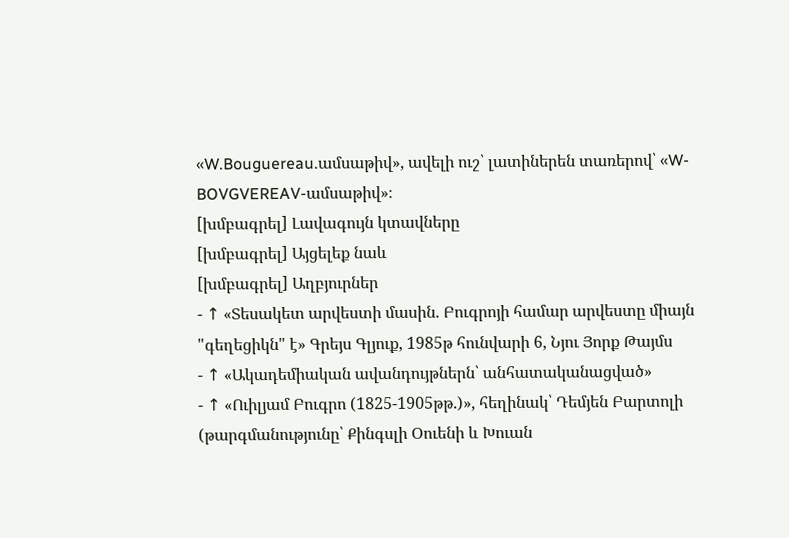«W.Bouguereau.ամսաթիվ», ավելի ուշ՝ լատիներեն տառերով՝ «W-BOVGVEREAV-ամսաթիվ»։
[խմբագրել] Լավագույն կտավները
[խմբագրել] Այցելեք նաև
[խմբագրել] Աղբյուրներ
- ↑ «Տեսակետ արվեստի մասին. Բուգրոյի համար արվեստը միայն "գեղեցիկն" է» Գրեյս Գլյուք, 1985թ հունվարի 6, Նյու Յորք Թայմս
- ↑ «Ակադեմիական ավանդույթներն՝ անհատականացված»
- ↑ «Ուիլյամ Բուգրո (1825-1905թթ.)», հեղինակ՝ Դեմյեն Բարտոլի (թարգմանությունը՝ Քինգսլի Օուենի և Խուան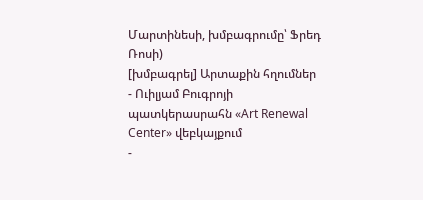Մարտինեսի, խմբագրումը՝ Ֆրեդ Ռոսի)
[խմբագրել] Արտաքին հղումներ
- Ուիլյամ Բուգրոյի պատկերասրահն «Art Renewal Center» վեբկայքում
-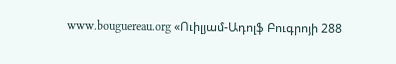www.bouguereau.org «Ուիլյամ-Ադոլֆ Բուգրոյի 288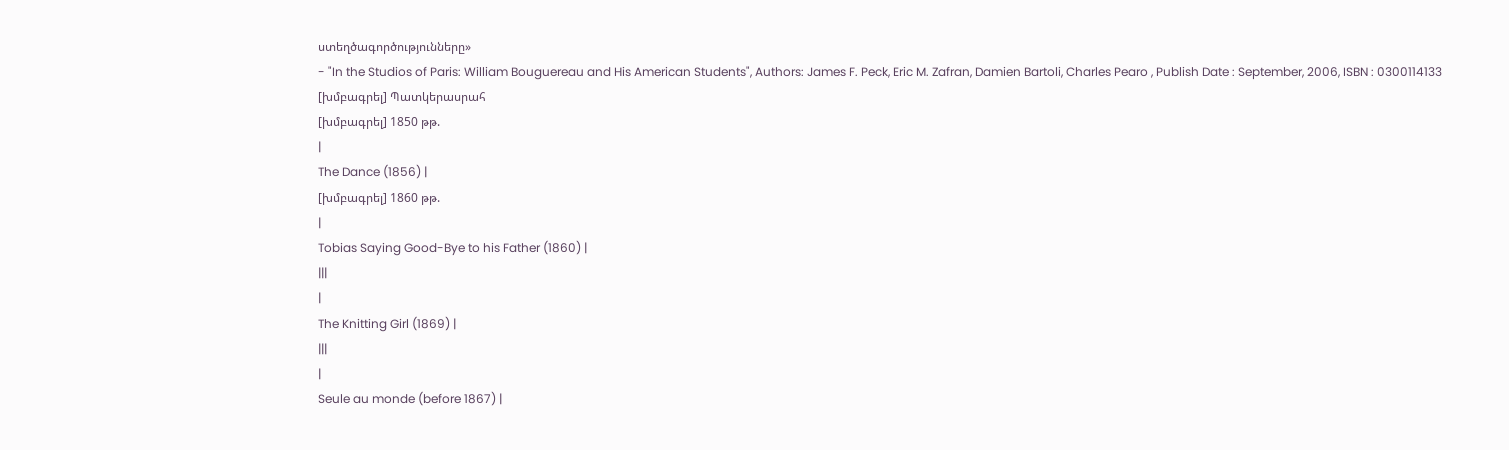ստեղծագործությունները»
- "In the Studios of Paris: William Bouguereau and His American Students", Authors: James F. Peck, Eric M. Zafran, Damien Bartoli, Charles Pearo , Publish Date : September, 2006, ISBN : 0300114133
[խմբագրել] Պատկերասրահ
[խմբագրել] 1850 թթ.
|
The Dance (1856) |
[խմբագրել] 1860 թթ.
|
Tobias Saying Good-Bye to his Father (1860) |
|||
|
The Knitting Girl (1869) |
|||
|
Seule au monde (before 1867) |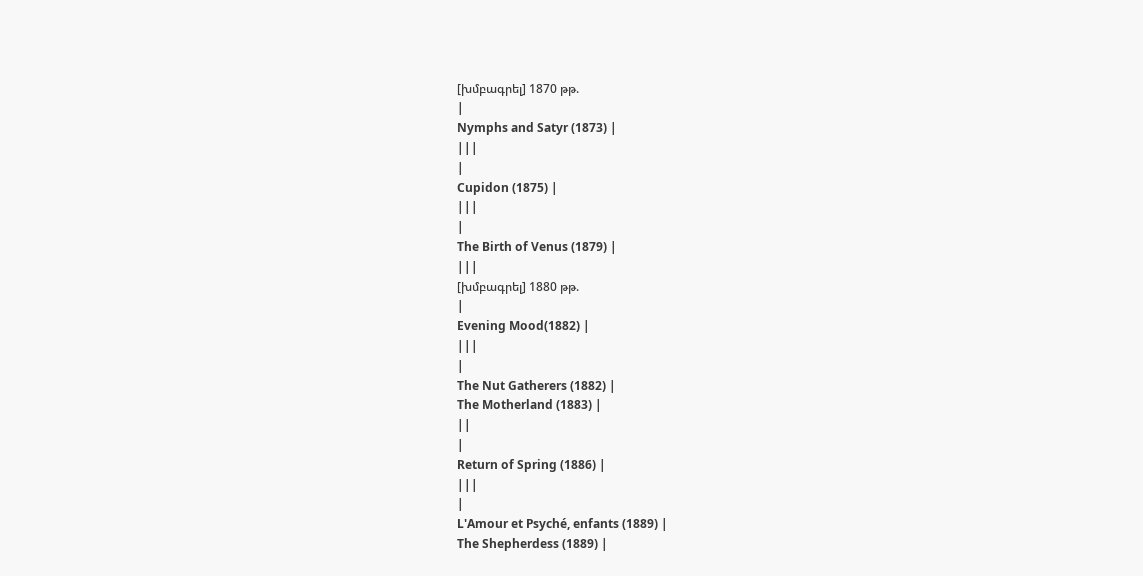[խմբագրել] 1870 թթ.
|
Nymphs and Satyr (1873) |
|||
|
Cupidon (1875) |
|||
|
The Birth of Venus (1879) |
|||
[խմբագրել] 1880 թթ.
|
Evening Mood(1882) |
|||
|
The Nut Gatherers (1882) |
The Motherland (1883) |
||
|
Return of Spring (1886) |
|||
|
L'Amour et Psyché, enfants (1889) |
The Shepherdess (1889) |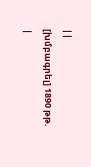||
[խմբագրել] 1890 թթ.
|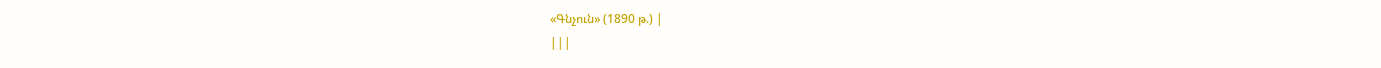«Գնչուն» (1890 թ.) |
|||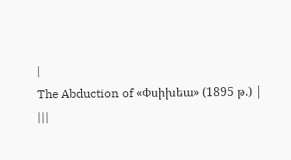|
The Abduction of «Փսիխեա» (1895 թ.) |
|||